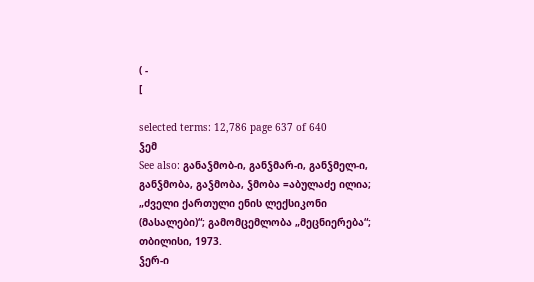( -
[

selected terms: 12,786 page 637 of 640
ჴემ
See also: განაჴმობ-ი, განჴმარ-ი, განჴმელ-ი, განჴმობა, გაჴმობა, ჴმობა =აბულაძე ილია; „ძველი ქართული ენის ლექსიკონი (მასალები)“; გამომცემლობა „მეცნიერება“; თბილისი, 1973.
ჴერ-ი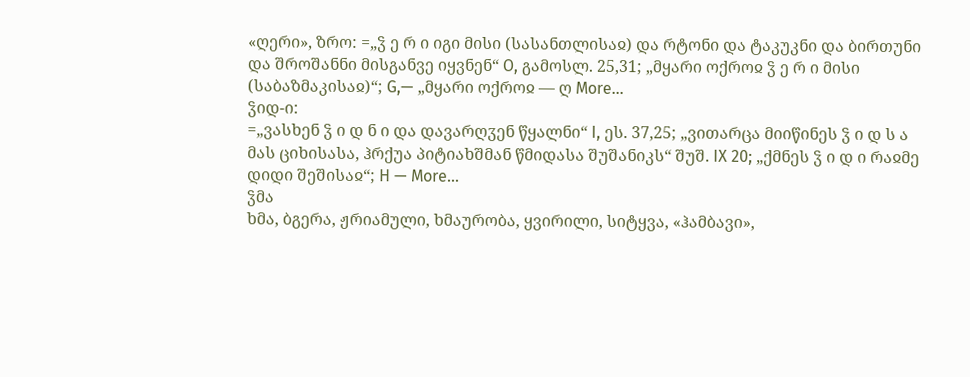«ღერი», ზრო: =„ჴ ე რ ი იგი მისი (სასანთლისაჲ) და რტონი და ტაკუკნი და ბირთუნი და შროშანნი მისგანვე იყვნენ“ O, გამოსლ. 25,31; „მყარი ოქროჲ ჴ ე რ ი მისი (საბაზმაკისაჲ)“; G,— „მყარი ოქროჲ — ღ More…
ჴიდ-ი:
=„ვასხენ ჴ ი დ ნ ი და დავარღჳენ წყალნი“ I, ეს. 37,25; „ვითარცა მიიწინეს ჴ ი დ ს ა მას ციხისასა, ჰრქუა პიტიახშმან წმიდასა შუშანიკს“ შუშ. IX 20; „ქმნეს ჴ ი დ ი რაჲმე დიდი შეშისაჲ“; H — More…
ჴმა
ხმა, ბგერა, ჟრიამული, ხმაურობა, ყვირილი, სიტყვა, «ჰამბავი»,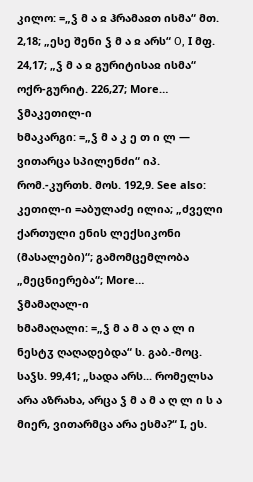კილო: =„ჴ მ ა ჲ ჰრამაჲთ ისმა“ მთ. 2,18; „ესე შენი ჴ მ ა ჲ არს“ О, I მფ. 24,17; „ჴ მ ა ჲ გურიტისაჲ ისმა“ ოქრ-გურიტ. 226,27; More…
ჴმაკეთილ-ი
ხმაკარგი: =„ჴ მ ა კ ე თ ი ლ — ვითარცა სპილენძი“ იპ. რომ.-კურთხ. მოს. 192,9. See also: კეთილ-ი =აბულაძე ილია; „ძველი ქართული ენის ლექსიკონი (მასალები)“; გამომცემლობა „მეცნიერება“; More…
ჴმამაღალ-ი
ხმამაღალი: =„ჴ მ ა მ ა ღ ა ლ ი ნესტჳ ღაღადებდა“ ს. გაბ.-მოც. საჴს. 99,41; „სადა არს... რომელსა არა აზრახა, არცა ჴ მ ა მ ა ღ ლ ი ს ა მიერ, ვითარმცა არა ესმა?“ I, ეს.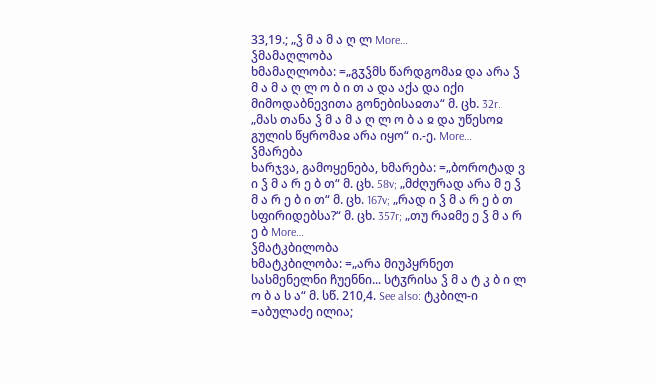33,19.; „ჴ მ ა მ ა ღ ლ More…
ჴმამაღლობა
ხმამაღლობა: =„გჳჴმს წარდგომაჲ და არა ჴ მ ა მ ა ღ ლ ო ბ ი თ ა და აქა და იქი მიმოდაბნევითა გონებისაჲთა“ მ. ცხ. 32r. „მას თანა ჴ მ ა მ ა ღ ლ ო ბ ა ჲ და უწესოჲ გულის წყრომაჲ არა იყო“ ი.-ე. More…
ჴმარება
ხარჯვა, გამოყენება, ხმარება: =„ბოროტად ვ ი ჴ მ ა რ ე ბ თ“ მ. ცხ. 58v; „მძღურად არა მ ე ჴ მ ა რ ე ბ ი თ“ მ. ცხ. 167v; „რად ი ჴ მ ა რ ე ბ თ სფირიდებსა?“ მ. ცხ. 357r; „თუ რაჲმე ე ჴ მ ა რ ე ბ More…
ჴმატკბილობა
ხმატკბილობა: =„არა მიუპყრნეთ სასმენელნი ჩუენნი... სტჳრისა ჴ მ ა ტ კ ბ ი ლ ო ბ ა ს ა“ მ. სწ. 210,4. See also: ტკბილ-ი =აბულაძე ილია;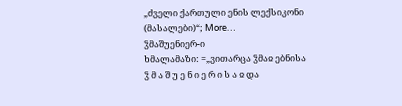„ძველი ქართული ენის ლექსიკონი (მასალები)“; More…
ჴმაშუენიერ-ი
ხმალამაზი: =„ვითარცა ჴმაჲ ებნისა ჴ მ ა შ უ ე ნ ი ე რ ი ს ა ჲ და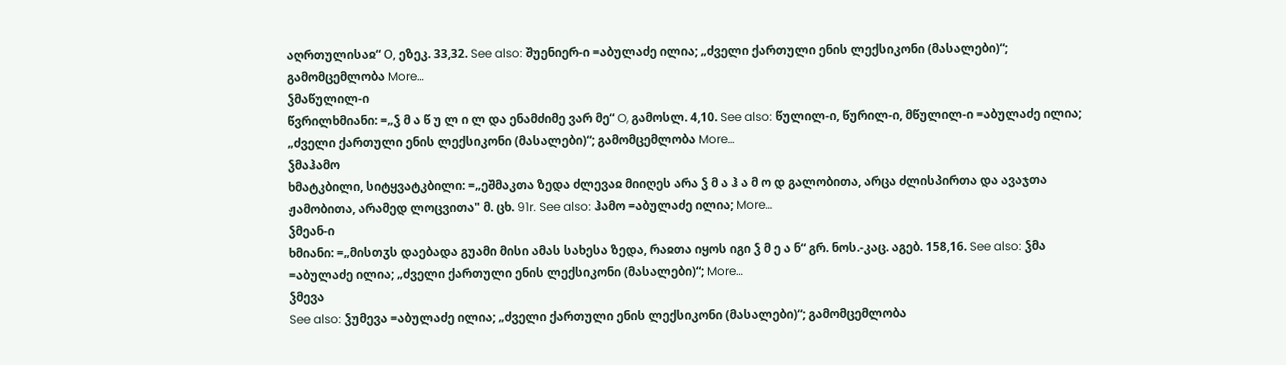აღრთულისაჲ“ О, ეზეკ. 33,32. See also: შუენიერ-ი =აბულაძე ილია; „ძველი ქართული ენის ლექსიკონი (მასალები)“; გამომცემლობა More…
ჴმაწულილ-ი
წვრილხმიანი: =„ჴ მ ა წ უ ლ ი ლ და ენამძიმე ვარ მე“ O, გამოსლ. 4,10. See also: წულილ-ი, წურილ-ი, მწულილ-ი =აბულაძე ილია; „ძველი ქართული ენის ლექსიკონი (მასალები)“; გამომცემლობა More…
ჴმაჰამო
ხმატკბილი, სიტყვატკბილი: =„ეშმაკთა ზედა ძლევაჲ მიიღეს არა ჴ მ ა ჰ ა მ ო დ გალობითა, არცა ძლისპირთა და ავაჯთა ჟამობითა, არამედ ლოცვითა" მ. ცხ. 91r. See also: ჰამო =აბულაძე ილია; More…
ჴმეან-ი
ხმიანი: =„მისთჳს დაებადა გუამი მისი ამას სახესა ზედა, რაჲთა იყოს იგი ჴ მ ე ა ნ“ გრ. ნოს.-კაც. აგებ. 158,16. See also: ჴმა =აბულაძე ილია; „ძველი ქართული ენის ლექსიკონი (მასალები)“; More…
ჴმევა
See also: ჴუმევა =აბულაძე ილია; „ძველი ქართული ენის ლექსიკონი (მასალები)“; გამომცემლობა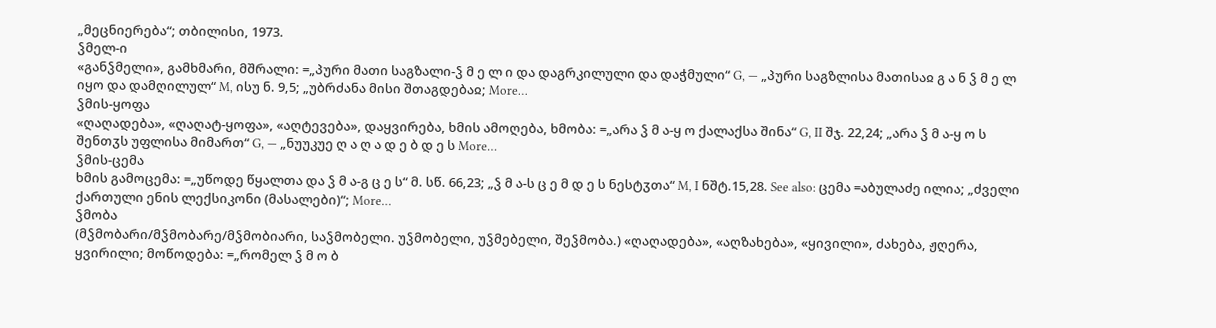„მეცნიერება“; თბილისი, 1973.
ჴმელ-ი
«განჴმელი», გამხმარი, მშრალი: =„პური მათი საგზალი-ჴ მ ე ლ ი და დაგრკილული და დაჭმული“ G, — „პური საგზლისა მათისაჲ გ ა ნ ჴ მ ე ლ იყო და დამღილულ“ M, ისუ ნ. 9,5; „უბრძანა მისი შთაგდებაჲ; More…
ჴმის-ყოფა
«ღაღადება», «ღაღატ-ყოფა», «აღტევება», დაყვირება, ხმის ამოღება, ხმობა: =„არა ჴ მ ა-ყ ო ქალაქსა შინა“ G, II შჯ. 22,24; „არა ჴ მ ა-ყ ო ს შენთჳს უფლისა მიმართ“ G, — „ნუუკუე ღ ა ღ ა დ ე ბ დ ე ს More…
ჴმის-ცემა
ხმის გამოცემა: =„უწოდე წყალთა და ჴ მ ა-გ ც ე ს“ მ. სწ. 66,23; „ჴ მ ა-ს ც ე მ დ ე ს ნესტჳთა“ M, I ნშტ.15,28. See also: ცემა =აბულაძე ილია; „ძველი ქართული ენის ლექსიკონი (მასალები)“; More…
ჴმობა
(მჴმობარი/მჴმობარე/მჴმობიარი, საჴმობელი. უჴმობელი, უჴმებელი, შეჴმობა.) «ღაღადება», «აღზახება», «ყივილი», ძახება, ჟღერა, ყვირილი; მოწოდება: =„რომელ ჴ მ ო ბ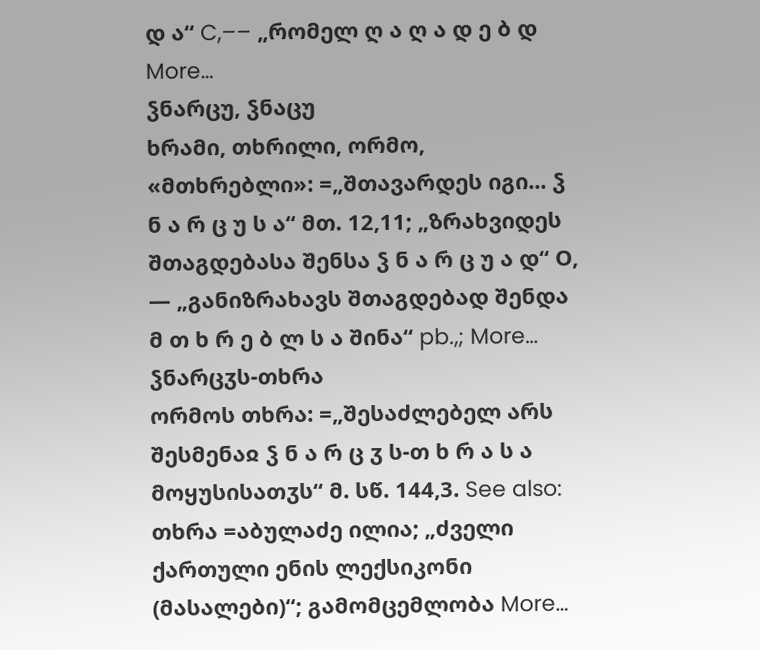დ ა“ C,–– „რომელ ღ ა ღ ა დ ე ბ დ More…
ჴნარცუ, ჴნაცუ
ხრამი, თხრილი, ორმო, «მთხრებლი»: =„შთავარდეს იგი... ჴ ნ ა რ ც უ ს ა“ მთ. 12,11; „ზრახვიდეს შთაგდებასა შენსა ჴ ნ ა რ ც უ ა დ“ О, — „განიზრახავს შთაგდებად შენდა მ თ ხ რ ე ბ ლ ს ა შინა“ pb.,; More…
ჴნარცჳს-თხრა
ორმოს თხრა: =„შესაძლებელ არს შესმენაჲ ჴ ნ ა რ ც ჳ ს-თ ხ რ ა ს ა მოყუსისათჳს“ მ. სწ. 144,3. See also: თხრა =აბულაძე ილია; „ძველი ქართული ენის ლექსიკონი (მასალები)“; გამომცემლობა More…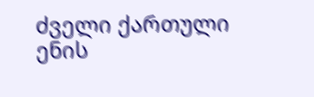ძველი ქართული ენის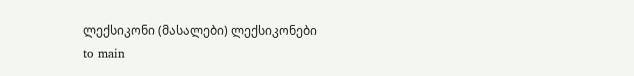ლექსიკონი (მასალები) ლექსიკონები
to main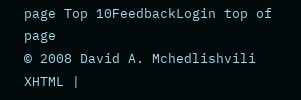page Top 10FeedbackLogin top of page
© 2008 David A. Mchedlishvili XHTML |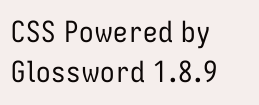CSS Powered by Glossword 1.8.9